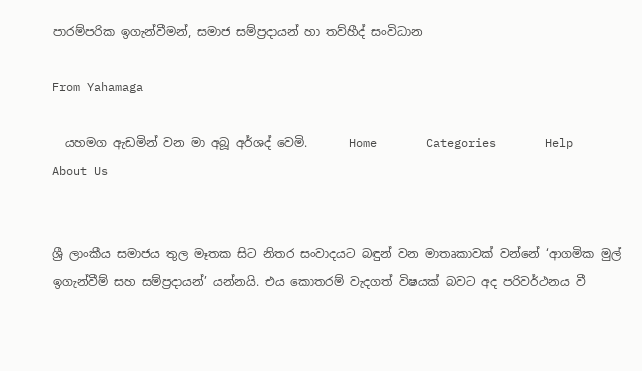පාරම්පරික ඉගැන්වීමන්, සමාජ සම්ප්‍රදායන් හා තව්හීද් සංවිධාන

From Yahamaga

  යහමග ඇඩමින් වන මා අබූ අර්ශද් වෙමි.       Home       Categories       Help       About Us


ශ්‍රී ලාංකීය සමාජය තුල මෑතක සිට නිතර සංවාදයට බඳුන් වන මාතෘකාවක් වන්නේ ‘ආගමික මුල් ඉගැන්වීම් සහ සම්ප්‍රදායන්’ යන්නයි. එය කොතරම් වැදගත් විෂයක් බවට අද පරිවර්ථනය වී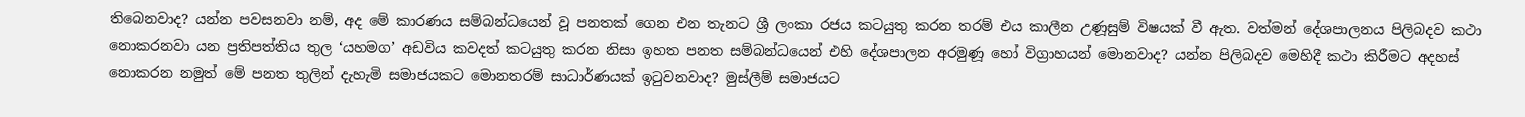තිබෙනවාද? යන්න පවසනවා නම්, අද මේ කාරණය සම්බන්ධයෙන් වූ පනතක් ගෙන එන තැනට ශ්‍රී ලංකා රජය කටයුතු කරන තරම් එය කාලීන උණූසුම් විෂයක් වී ඇත. වත්මන් දේශපාලනය පිලිබදව කථා නොකරනවා යන ප්‍රතිපත්තිය තුල ‘යහමග’ අඩවිය කවදත් කටයුතු කරන නිසා ඉහත පනත සම්බන්ධයෙන් එහි දේශපාලන අරමුණූ හෝ විග්‍රාහයන් මොනවාද? යන්න පිලිබදව මෙහිදී කථා කිරීමට අදහස් නොකරන නමුත් මේ පනත තුලින් දැහැමි සමාජයකට මොනතරම් සාධාර්ණයක් ඉටුවනවාද? මුස්ලීම් සමාජයට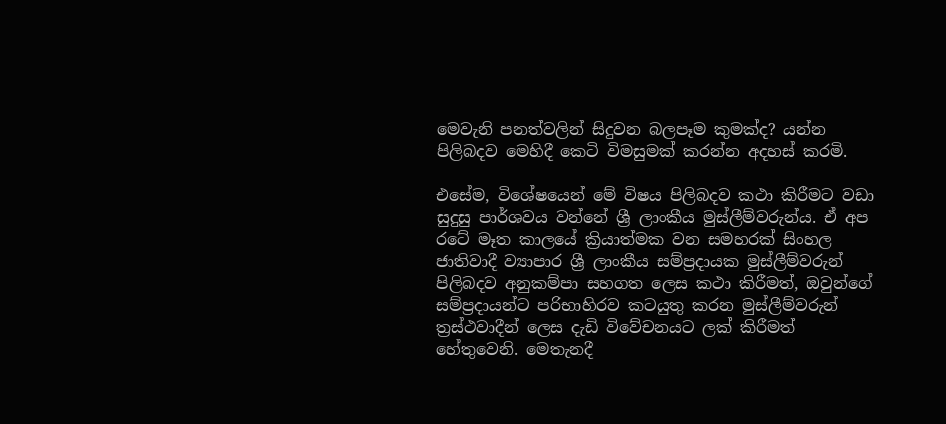මෙවැනි පනත්වලින් සිදුවන බලපෑම කුමක්ද? යන්න පිලිබදව මෙහිදී කෙටි විමසුමක් කරන්න අදහස් කරමි.

එසේම, විශේෂයෙන් මේ විෂය පිලිබදව කථා කිරීමට වඩා සුදුසු පාර්ශවය වන්නේ ශ්‍රී ලාංකීය මුස්ලීම්වරුන්ය. ඒ අප රටේ මෑත කාලයේ ක්‍රියාත්මක වන සමහරක් සිංහල ජාතිවාදී ව්‍යාපාර ශ්‍රී ලාංකීය සම්ප්‍රදායක මුස්ලීම්වරුන් පිලිබදව අනුකම්පා සහගත ලෙස කථා කිරීමත්, ඔවුන්ගේ සම්ප්‍රදායන්ට පරිභාහිරව කටයුතු කරන මුස්ලීම්වරුන් ත්‍රස්ථවාදීන් ලෙස දැඩි විවේචනයට ලක් කිරීමත් හේතුවෙනි. මෙතැනදී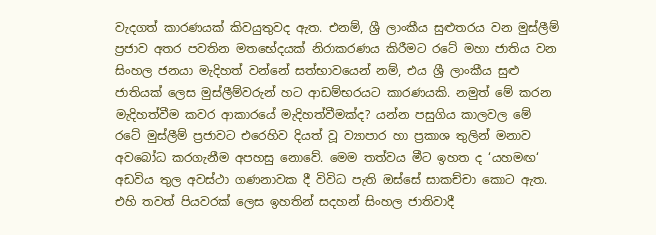වැදගත් කාරණයක් කිවයුතුවද ඇත. එනම්, ශ්‍රී ලාංකීය සුළුතරය වන මුස්ලීම් ප්‍රජාව අතර පවතින මතභේදයක් නිරාකරණය කිරීමට රටේ මහා ජාතිය වන සිංහල ජනයා මැදිහත් වන්නේ සත්භාවයෙන් නම්, එය ශ්‍රී ලාංකීය සුළු ජාතියක් ලෙස මුස්ලීම්වරුන් හට ආඩම්භරයට කාරණයකි. නමුත් මේ කරන මැදිහත්වීම කවර ආකාරයේ මැදිහත්වීමක්ද? යන්න පසුගිය කාලවල මේ රටේ මුස්ලීම් ප්‍රජාවට එරෙහිව දියත් වූ ව්‍යාපාර හා ප්‍රකාශ තුලින් මනාව අවබෝධ කරගැනීම අපහසු නොවේ. මෙම තත්වය මීට ඉහත ද ‘යහමඟ‘ අඩවිය තුල අවස්ථා ගණනාවක දී විවිධ පැති ඔස්සේ සාකච්චා කොට ඇත. එහි තවත් පියවරක් ලෙස ඉහතින් සදහන් සිංහල ජාතිවාදී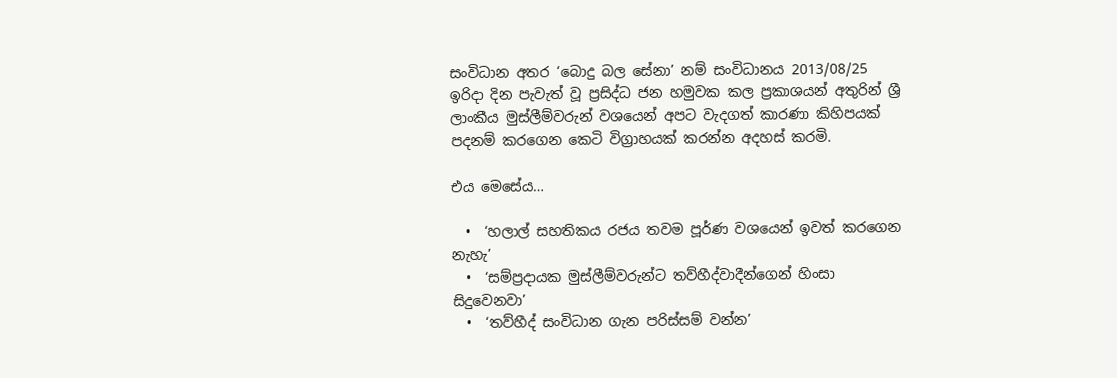සංවිධාන අතර ‘බොදු බල සේනා’ නම් සංවිධානය 2013/08/25 ඉරිදා දින පැවැත් වූ ප්‍රසිද්ධ ජන හමුවක කල ප්‍රකාශයන් අතුරින් ශ්‍රී ලාංකීය මුස්ලීම්වරුන් වශයෙන් අපට වැදගත් කාරණා කිහිපයක් පදනම් කරගෙන කෙටි විග්‍රාහයක් කරන්න අදහස් කරමි.

එය මෙසේය…

  •  ‘හලාල් සහතිකය රජය තවම පූර්ණ වශයෙන් ඉවත් කරගෙන නැහැ’
  •  ‘සම්ප්‍රදායක මුස්ලීම්වරුන්ට තව්හීද්වාදීන්ගෙන් හිංසා සිදුවෙනවා’
  •  ‘තව්හීද් සංවිධාන ගැන පරිස්සම් වන්න’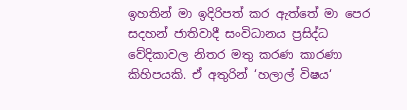ඉහතින් මා ඉදිරිපත් කර ඇත්තේ මා පෙර සදහන් ජාතිවාදී සංවිධානය ප්‍රසිද්ධ වේදිකාවල නිතර මතු කරණ කාරණා කිහිපයකි. ඒ අතුරින් ‘හලාල් විෂය‘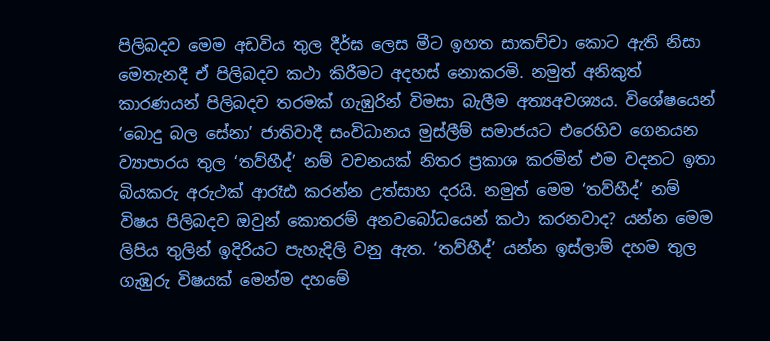පිලිබදව මෙම අඩවිය තුල දීර්ඝ ලෙස මීට ඉහත සාකච්චා කොට ඇති නිසා මෙතැනදී ඒ පිලිබදව කථා කිරීමට අදහස් නොකරමි. නමුත් අනිකුත් කාරණයන් පිලිබදව තරමක් ගැඹුරින් විමසා බැලීම අත්‍යඅවශ්‍යය. විශේෂයෙන් ‘බොදු බල සේනා’ ජාතිවාදී සංවිධානය මුස්ලීම් සමාජයට එරෙහිව ගෙනයන ව්‍යාපාරය තුල ‘තව්හීද්’ නම් වචනයක් නිතර ප්‍රකාශ කරමින් එම වදනට ඉතා බියකරු අරුථක් ආරෑඪ කරන්න උත්සාහ දරයි. නමුත් මෙම ‘තව්හීද්’ නම් විෂය පිලිබදව ඔවුන් කොතරම් අනවබෝධයෙන් කථා කරනවාද? යන්න මෙම ලිපිය තුලින් ඉදිරියට පැහැදිලි වනු ඇත. ‘තව්හීද්’ යන්න ඉස්ලාම් දහම තුල ගැඹුරු විෂයක් මෙන්ම දහමේ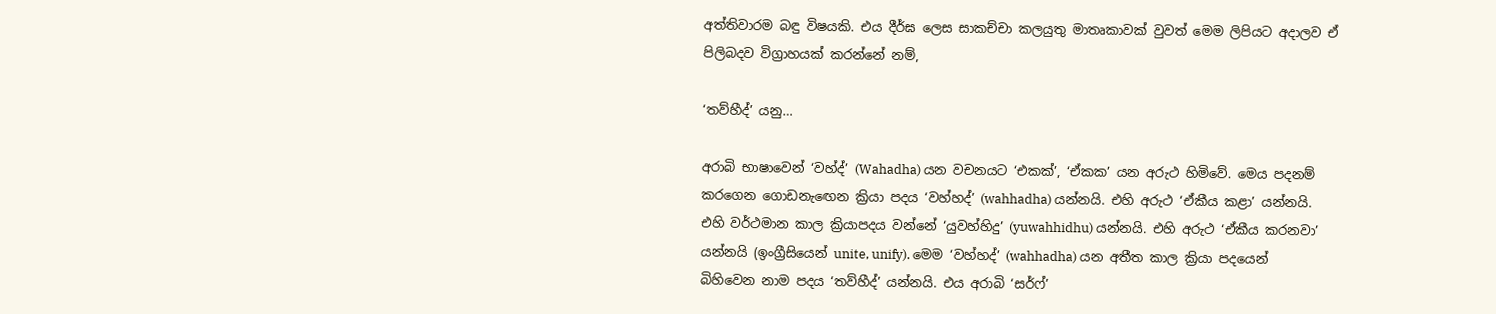අත්තිවාරම බඳු විෂයකි. එය දීර්ඝ ලෙස සාකච්චා කලයුතු මාතෘකාවක් වුවත් මෙම ලිපියට අදාලව ඒ පිලිබදව විග්‍රාහයක් කරන්නේ නම්,

‘තව්හීද්’ යනු…

අරාබි භාෂාවෙන් ‘වහ්ද්’ (Wahadha) යන වචනයට ‘එකක්’, ‘ඒකක’ යන අරුථ හිමිවේ. මෙය පදනම් කරගෙන ගොඩනැ‍‍‍ඟෙන ක්‍රියා පදය ‘වහ්හද්’ (wahhadha) යන්නයි. එහි අරුථ ‘ඒකීය කළා‍’ යන්නයි. එහි වර්ථමාන කාල ක්‍රියාපදය වන්නේ ‘යුවහ්හිදු’ (yuwahhidhu) යන්නයි. එහි ‍අරුථ ‘ඒකීය කරනවා’ යන්නයි (ඉංග්‍රීසියෙන් unite, unify). මෙම ‘වහ්හද්’ (wahhadha) යන අතීත කාල ක්‍රියා පදයෙන් බිහිවෙන නාම පදය ‘තව්හීද්’ යන්නයි. එය අරාබි ‘සර්ෆ්’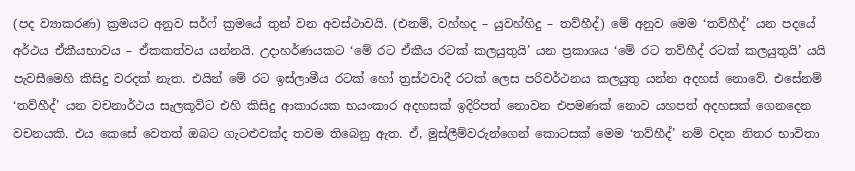(පද ව්‍යාකරණ) ක්‍රමයට අනුව සර්ෆ් ක්‍රමයේ තුන් වන අවස්ථාවයි. (එනම්, වහ්හද – යුවහ්හිදු – තව්හීද්) මේ අනුව මෙම ‘තව්හීද්’ යන පදයේ අර්ථය ඒකීයභාවය – ඒකකත්වය යන්නයි. උදාහර්ණයකට ‘මේ රට ඒකීය රටක් කලයුතුයි’ යන ප්‍රකාශය ‘මේ රට තව්හීද් රටක් කලයුතුයි’ යයි පැවසීමෙහි කිසිදු වරදක් නැත. එයින් මේ ර‍ට ඉස්ලාමීය රටක් හෝ ත්‍රස්ථවාදී රටක් ලෙස පරිවර්ථනය කලයුතු යන්න අදහස් නොවේ. එසේනම් ‘තව්හීද්’ යන වචනාර්ථය සැලකූවිට එහි කිසිදු ආකාරයක භයංකාර අදහසක් ඉදිරිපත් නොවන එපමණක් නොව යහපත් අදහසක් ගෙනදෙන වචනයකි. එය කෙසේ වෙතත් ඔබට ගැටළුවක්ද තවම තිබෙනු ඇත. ඒ, මුස්ලීම්වරුන්ගෙන් කොටසක් මෙම ‘තව්හීද්’ නම් වදන නිතර භාවිතා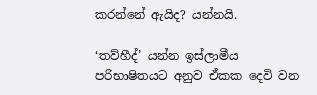කරන්නේ ඇයිද? යන්නයි.

‘තව්හීද්’ යන්න ඉස්ලාමීය පරිභාෂිතයට අනුව ඒකක දෙවි වන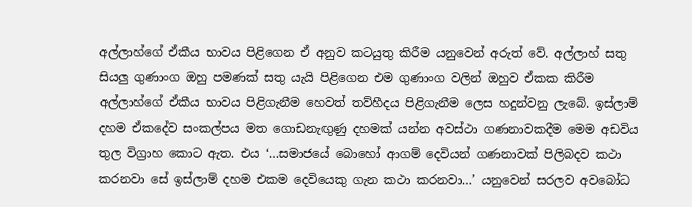අල්ලාහ්ගේ ඒකීය භාවය පිළිගෙන ඒ අනුව කටයුතු කිරීම යනුවෙන් අරුත් වේ. අල්ලාහ් සතු සියලු ගුණාංග ඔහු පමණක් සතු යැයි පිළිගෙන එම ගුණාංග වලින් ඔහුව ඒකක කිරීම අල්ලාහ්ගේ ඒකීය භාවය පිළිගැනීම හෙවත් තව්හීදය පිළිගැනීම ලෙස හදුන්වනු ලැබේ. ඉස්ලාම් දහම ඒකදේව සංකල්පය මත ගොඩනැඟුණු දහමක් යන්න අවස්ථා ගණනාවකදීම මෙම අඩවිය තුල විග්‍රාහ කොට ඇත. එය ‘…සමාජයේ බොහෝ ආගම් දෙවියන් ගණනාවක් පිලිබදව කථා කරනවා සේ ඉස්ලාම් දහම එකම දෙවියෙකු ගැන කථා කරනවා…’ යනුවෙන් සරලව අවබෝධ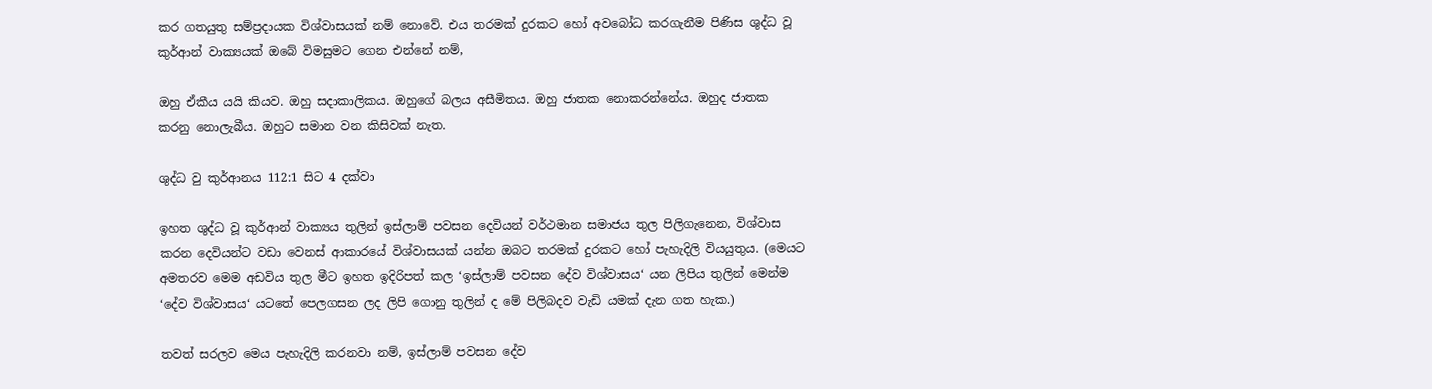කර ගතයුතු සම්ප්‍රදායක විශ්වාසයක් නම් නොවේ. එය තරමක් දුරකට හෝ අවබෝධ කරගැනීම පිණිස ශුද්ධ වූ කුර්ආන් වාක්‍යයක් ඔබේ විමසුමට ගෙන එන්නේ නම්,

ඔහු ඒකීය යයි කියව. ඔහු සදාකාලිකය. ඔහුගේ බලය අසීමිතය. ඔහු ජාතක නොකරන්නේය. ඔහුද ජාතක කරනු නොලැබීය. ඔහුට සමාන වන කිසිවක් නැත.

ශුද්ධ වු කුර්ආනය 112:1 සිට 4 දක්වා

ඉහත ශුද්ධ වූ කුර්ආන් වාක්‍යය තුලින් ඉස්ලාම් පවසන දෙවියන් වර්ථමාන සමාජය තුල පිලිගැනෙන, විශ්වාස කරන දෙවියන්ට වඩා වෙනස් ආකාරයේ විශ්වාසයක් යන්න ඔබට තරමක් දුරකට හෝ පැහැදිලි වියයුතුය. (මෙයට අමතරව මෙම අඩවිය තුල මීට ඉහත ඉදිරිපත් කල ‘ඉස්ලාම් පවසන දේව විශ්වාසය‘ යන ලිපිය තුලින් මෙන්ම ‘දේව විශ්වාසය‘ යටතේ පෙලගසන ලද ලිපි ගොනු තුලින් ද මේ පිලිබදව වැඩි යමක් දැන ගත හැක.)

තවත් සරලව මෙය පැහැදිලි කරනවා නම්, ඉස්ලාම් පවසන දේව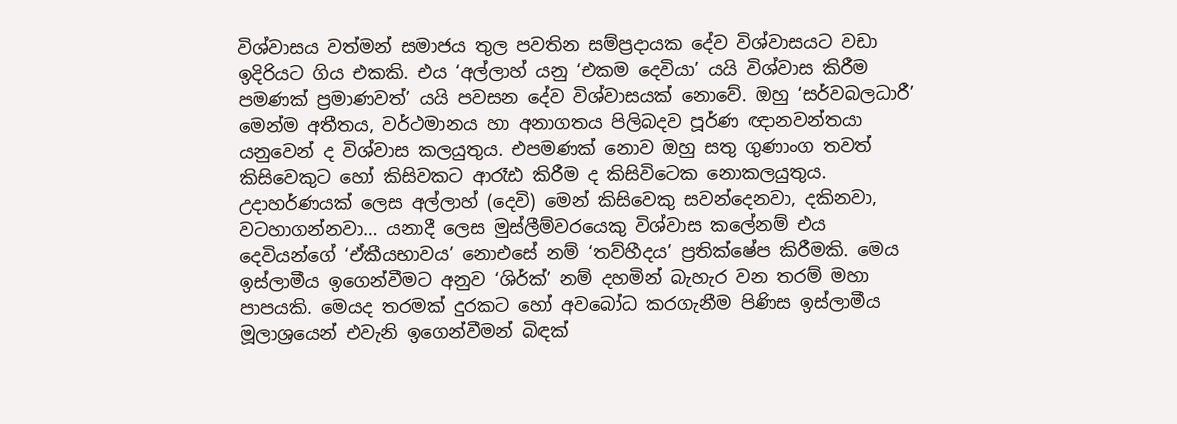විශ්වාසය වත්මන් සමාජය තුල පවතින සම්ප්‍රදායක දේව විශ්වාසයට වඩා ඉදිරියට ගිය එකකි. එය ‘අල්ලාහ් යනු ‘එකම දෙවියා’ යයි විශ්වාස කිරීම පමණක් ප්‍රමාණවත්’ යයි පවසන දේව විශ්වාසයක් නොවේ. ඔහු ‘සර්වබලධාරී’ මෙන්ම අතීතය, වර්ථමානය හා අනාගතය පිලිබදව පූර්ණ ඥානවන්තයා යනුවෙන් ද විශ්වාස කලයුතුය. එපමණක් නොව ඔහු සතු ගුණාංග තවත් කිසිවෙකුට හෝ කිසිවකට ආරෑඪ කිරීම ද කිසිවිටෙක නොකලයුතුය. උදාහර්ණයක් ලෙස අල්ලාහ් (දෙවි) මෙන් කිසිවෙකු සවන්දෙනවා, දකිනවා, වටහාගන්නවා… යනාදී ලෙස මුස්ලීම්වරයෙකු විශ්වාස කලේනම් එය දෙවියන්ගේ ‘ඒකීයභාවය’ නොඑසේ නම් ‘තව්හීදය’ ප්‍රතික්ෂේප කිරීමකි. මෙය ඉස්ලාමීය ඉගෙන්වීමට අනුව ‘ශිර්ක්’ නම් දහමින් බැහැර වන තරම් මහා පාපයකි. මෙයද තරමක් දුරකට හෝ අවබෝධ කරගැනීම පිණිස ඉස්ලාමීය මූලාශ්‍රයෙන් එවැනි ඉගෙන්වීමන් බිඳක්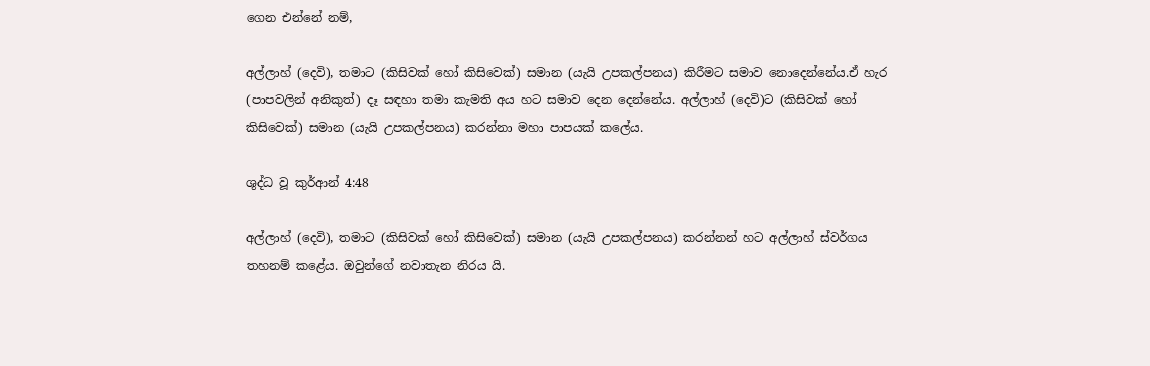ගෙන එන්නේ නම්,

අල්ලාහ් (දෙවි), තමාට (කිසිවක් හෝ කිසිවෙක්) සමාන (යැයි උපකල්පනය) කිරීමට සමාව නොදෙන්නේය.ඒ හැර (පාපවලින් අනිකුත්) දෑ සඳහා තමා කැමති අය හට සමාව දෙන දෙන්නේය. අල්ලාහ් (දෙවි)ට (කිසිවක් හෝ කිසිවෙක්) සමාන (යැයි උපකල්පනය) කරන්නා මහා පාපයක් කලේය.

ශුද්ධ වූ කුර්ආන් 4:48

අල්ලාහ් (දෙවි), තමාට (කිසිවක් හෝ කිසිවෙක්) සමාන (යැයි උපකල්පනය) කරන්නන් හට අල්ලාහ් ස්වර්ගය තහනම් කළේය. ඔවුන්ගේ නවාතැන නිරය යි.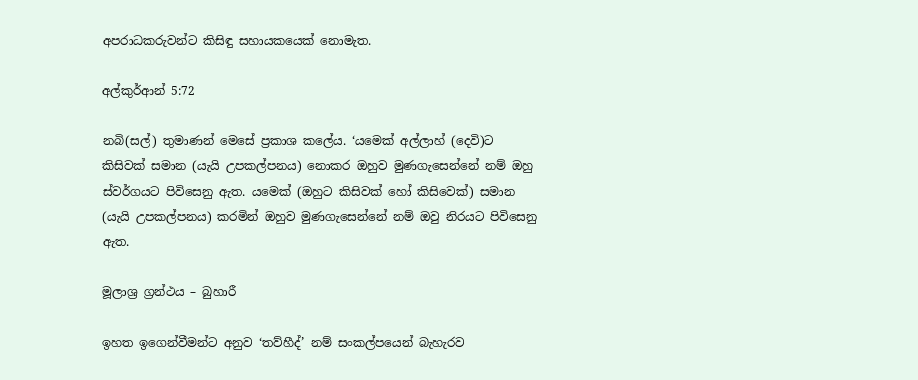අපරාධකරුවන්ට කිසිඳු සහායකයෙක් නොමැත.

අල්කුර්ආන් 5:72

නබි(සල්) තුමාණන් මෙසේ ප්‍රකාශ කලේය. ‘යමෙක් අල්ලාහ් (දෙවි)ට කිසිවක් සමාන (යැයි උපකල්පනය) නොකර ඔහුව මුණගැසෙන්නේ නම් ඔහු ස්වර්ගයට පිවිසෙනු ඇත. යමෙක් (ඔහුට කිසිවක් හෝ කිසිවෙක්) සමාන (යැයි උපකල්පනය) කරමින් ඔහුව මුණගැසෙන්නේ නම් ඔවු නිරයට පිවිසෙනු ඇත.

මූලාශ්‍ර ග්‍රන්ථය – බුහාරී

ඉහත ඉගෙන්වීමන්ට අනුව ‘තව්හීද්’ නම් සංකල්පයෙන් බැහැරව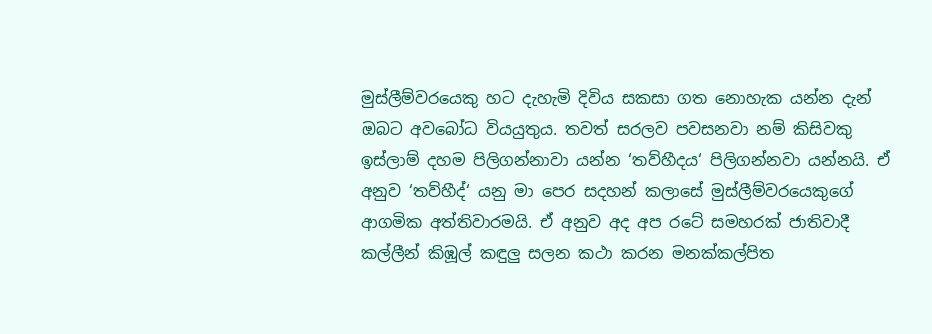මුස්ලීම්වරයෙකු හට දැහැමි දිවිය සකසා ගත නොහැක යන්න දැන් ඔබට අවබෝධ වියයුතුය. තවත් සරලව පවසනවා නම් කිසිවකු ඉස්ලාම් දහම පිලිගන්නාවා යන්න ‘තව්හීදය‘ පිලිගන්නවා යන්නයි. ඒ අනුව ‘තව්හීද්‘ යනු මා පෙර සදහන් කලාසේ මුස්ලීම්වරයෙකුගේ ආගමික අත්තිවාරමයි. ඒ අනුව අද අප රටේ සමහරක් ජාතිවාදී කල්ලීන් කිඹූල් කඳුලු සලන කථා කරන මනක්කල්පිත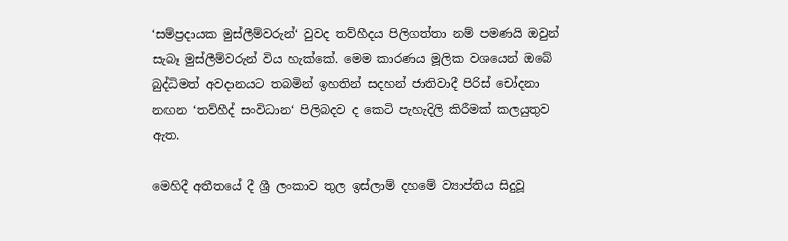‘සම්ප්‍රදායක මුස්ලීම්වරුන්‘ වුවද තව්හීදය පිලිගත්තා නම් පමණයි ඔවුන් සැබෑ මුස්ලීම්වරුන් විය හැක්කේ. මෙම කාරණය මූලික වශයෙන් ඔබේ බුද්ධිමත් අවදානයට තබමින් ඉහතින් සදහන් ජාතිවාදී පිරිස් චෝදනා නඟන ‘තව්හීද් සංවිධාන‘ පිලිබදව ද කෙටි පැහැදිලි කිරීමක් කලයුතුව ඇත.

මෙහිදී අතීතයේ දී ශ්‍රී ලංකාව තුල ඉස්ලාම් දහමේ ව්‍යාප්තිය සිදුවූ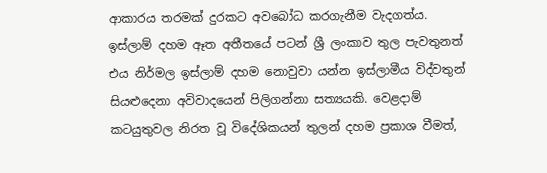ආකාරය තරමක් දුරකට අවබෝධ කරගැනීම වැදගත්ය. ඉස්ලාම් දහම ඈත අතීතයේ පටන් ශ්‍රී ලංකාව තුල පැවතුනත් එය නිර්මල ඉස්ලාම් දහම නොවුවා යන්න ඉස්ලාමීය විද්වතුන් සියළුදෙනා අවිවාදයෙන් පිලිගන්නා සත්‍යයකි. වෙළදාම් කටයුතුවල නිරත වූ විදේශිකයන් තුලන් දහම ප්‍රකාශ වීමත්,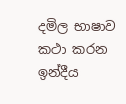දමිල භාෂාව කථා කරන ඉන්දීය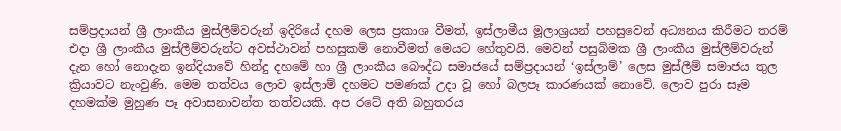සම්ප්‍රදායන් ශ්‍රී ලාංකීය මුස්ලීම්වරුන් ඉදිරියේ දහම ලෙස ප්‍රකාශ වීමත්, ඉස්ලාමීය මූලාශ්‍රයන් පහසුවෙන් අධ්‍යනය කිරීමට තරම් එදා ශ්‍රී ලාංකීය මුස්ලීම්වරුන්ට අවස්ථාවන් පහසුකම් නොවීමත් මෙයට හේතුවයි. මෙවන් පසුබිමක ශ්‍රී ලාංකීය මුස්ලීම්වරුන් දැන හෝ නොදැන ඉන්දියාවේ හින්දු දහමේ හා ශ්‍රී ලාංකීය බෞද්ධ සමාජයේ සම්ප්‍රදායන් ‘ඉස්ලාම්’ ලෙස මුස්ලීම් සමාජය තුල ක්‍රියාවට නැංවුණි. මෙම තත්වය ලොව ඉස්ලාම් දහමට පමණක් උදා වූ හෝ බලපෑ කාරණයක් නොවේ. ලොව පුරා සෑම දහමක්ම මුහුණ පෑ අවාසනාවන්ත තත්වයකි. අප රටේ අති බහුතරය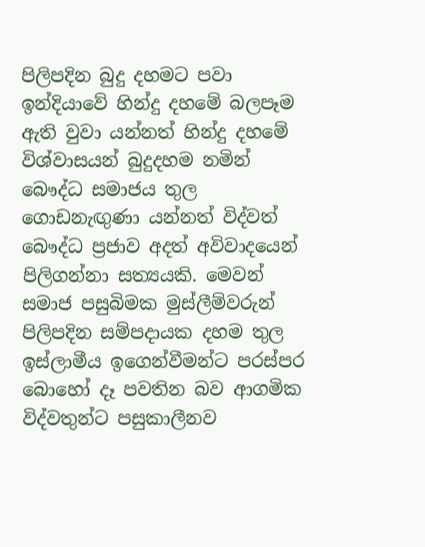පිලිපදින බුදු දහමට පවා ඉන්දියාවේ හින්දු දහමේ බලපෑම ඇති වුවා යන්නත් හින්දු දහමේ විශ්වාසයන් බුදුදහම නමින් බෞද්ධ සමාජය තුල ගොඩනැඟුණා යන්නත් විද්වත් බෞද්ධ ප්‍රජාව අදත් අවිවාදයෙන් පිලිගන්නා සත්‍යයකි. මෙවන් සමාජ පසුබිමක මුස්ලීම්වරුන් පිලිපදින සම්පදායක දහම තුල ඉස්ලාමීය ඉගෙන්වීමන්ට පරස්පර බොහෝ දෑ පවතින බව ආගමික විද්වතුන්ට පසුකාලීනව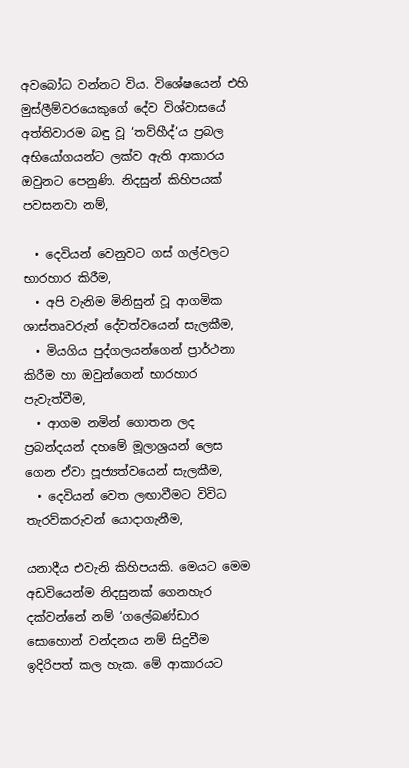අවබෝධ වන්නට විය. විශේෂයෙන් එහි මුස්ලීම්වරයෙකුගේ දේව විශ්වාසයේ අත්තිවාරම බඳු වූ ‘තව්හීද්‘ය ප්‍රබල අභියෝගයන්ට ලක්ව ඇති ආකාරය ඔවුනට පෙනුණි. නිදසුන් කිහිපයක් පවසනවා නම්,

  • දෙවියන් වෙනුවට ගස් ගල්වලට භාරහාර කිරීම,
  • අපි වැනිම මිනිසුන් වූ ආගමික ශාස්තෘවරුන් දේවත්වයෙන් සැලකීම,
  • මියගිය පුද්ගලයන්ගෙන් ප්‍රාර්ථනා කිරීම හා ඔවුන්ගෙන් භාරහාර පැවැත්වීම,
  • ආගම නමින් ගොතන ලද ප්‍රබන්දයන් දහමේ මූලාශ්‍රයන් ලෙස ගෙන ඒවා පූජ්‍යත්වයෙන් සැලකීම,
  • දෙවියන් වෙත ලඟාවීමට විවිධ තැරව්කරුවන් යොදාගැනීම,

යනාදීය එවැනි කිහිපයකි. මෙයට මෙම අඩවියෙන්ම නිදසුනක් ගෙනහැර දක්වන්නේ නම් ‘ගලේබණ්ඩාර සොහොන් වන්දනය නම් සිදුවීම ඉදිරිපත් කල හැක. මේ ආකාරයට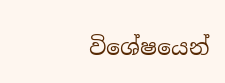විශේෂයෙන්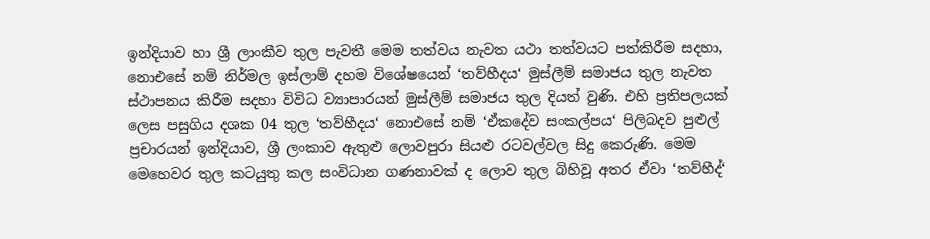ඉන්දියාව හා ශ්‍රී ලාංකීව තුල පැවතී මෙම තත්වය නැවත යථා තත්වයට පත්කිරීම සදහා, නොඑසේ නම් නිර්මල ඉස්ලාම් දහම විශේෂයෙන් ‘තව්හීදය‘ මුස්ලීම් සමාජය තුල නැවත ස්ථාපනය කිරීම සදහා විවිධ ව්‍යාපාරයන් මුස්ලීම් සමාජය තුල දියත් වුණි. එහි ප්‍රතිපලයක් ලෙස පසුගිය දශක 04 තුල ‘තව්හීදය‘ නොඑසේ නම් ‘ඒකදේව සංකල්පය‘ පිලිබදව පුළුල් ප්‍රචාරයන් ඉන්දියාව, ශ්‍රී ලංකාව ඇතුළු ලොවපුරා සියළු රටවල්වල සිදු කෙරුණි. මෙම මෙහෙවර තුල කටයුතු කල සංවිධාන ගණනාවක් ද ලොව තුල බිහිවූ අතර ඒවා ‘තව්හීද්‘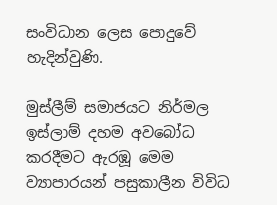සංවිධාන ලෙස පොදුවේ හැදින්වුණි.

මුස්ලීම් සමාජයට නිර්මල ඉස්ලාම් දහම අවබෝධ කරදීමට ඇරඹූ මෙම ව්‍යාපාරයන් පසුකාලීන විවිධ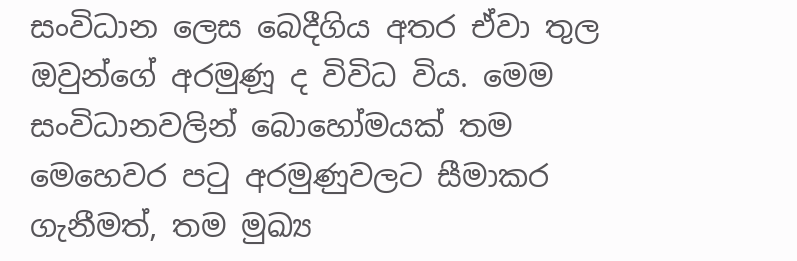සංවිධාන ලෙස බෙදීගිය අතර ඒවා තුල ඔවුන්ගේ අරමුණූ ද විවිධ විය. මෙම සංවිධානවලින් බොහෝමයක් තම මෙහෙවර පටු අරමුණුවලට සීමාකර ගැනීමත්, තම මුඛ්‍ය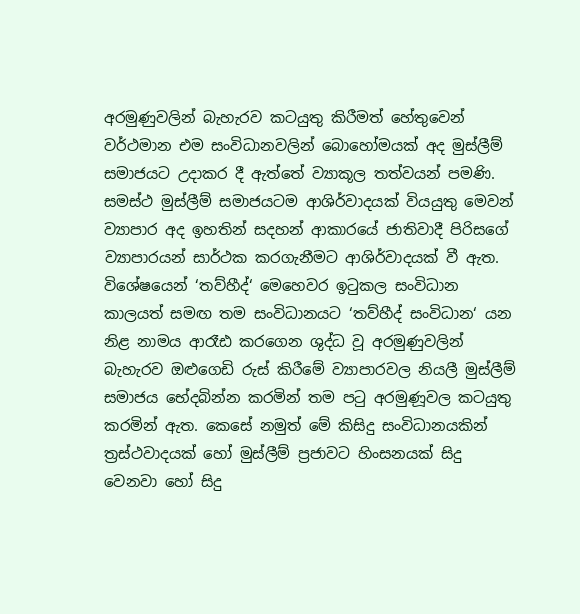අරමුණුවලින් බැහැරව කටයුතු කිරීමත් හේතුවෙන් වර්ථමාන එම සංවිධානවලින් බොහෝමයක් අද මුස්ලීම් සමාජයට උදාකර දී ඇත්තේ ව්‍යාකූල තත්වයන් පමණි. සමස්ථ මුස්ලීම් සමාජයටම ආශිර්වාදයක් වියයුතු මෙවන් ව්‍යාපාර අද ඉහතින් සදහන් ආකාරයේ ජාතිවාදී පිරිසගේ ව්‍යාපාරයන් සාර්ථක කරගැනීමට ආශිර්වාදයක් වී ඇත. විශේෂයෙන් ‘තව්හීද්‘ මෙහෙවර ඉටුකල සංවිධාන කාලයත් සමඟ තම සංවිධානයට ‘තව්හීද් සංවිධාන‘ යන නිළ නාමය ආරෑඪ කරගෙන ශුද්ධ වූ අරමුණුවලින් බැහැරව ඔළුගෙඩි රුස් කිරීමේ ව්‍යාපාරවල නියලී මුස්ලීම් සමාජය භේදබින්න කරමින් තම පටු අරමුණූවල කටයුතු කරමින් ඇත. කෙසේ නමුත් මේ කිසිදු සංවිධානයකින් ත්‍රස්ථවාදයක් හෝ මුස්ලීම් ප්‍රජාවට හිංසනයක් සිදු වෙනවා හෝ සිදු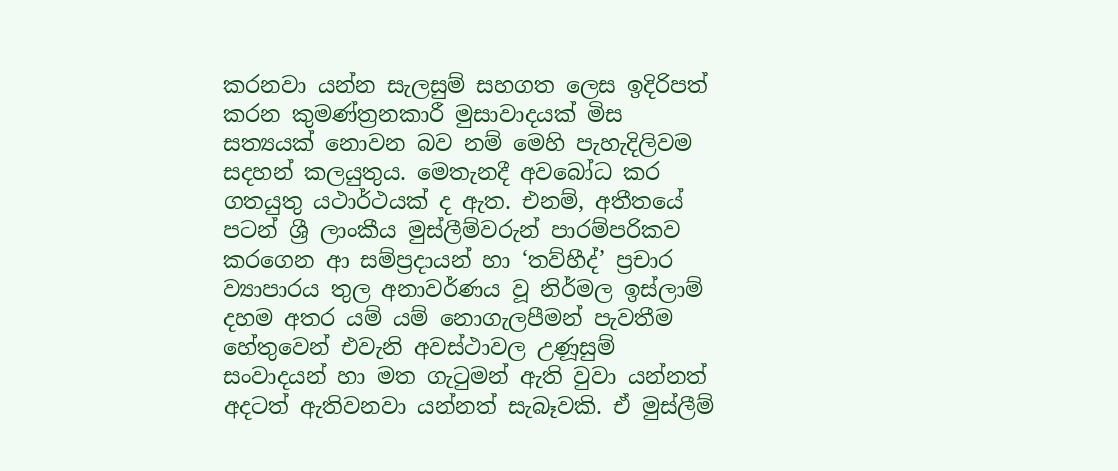කරනවා යන්න සැලසුම් සහගත ලෙස ඉදිරිපත් කරන කුමණ්ත්‍රනකාරී මුසාවාදයක් මිස සත්‍යයක් නොවන බව නම් මෙහි පැහැදිලිවම සදහන් කලයුතුය. මෙතැනදී අවබෝධ කර ගතයුතු යථාර්ථයක් ද ඇත. එනම්, අතීතයේ පටන් ශ්‍රී ලාංකීය මුස්ලීම්වරුන් පාරම්පරිකව කරගෙන ආ සම්ප්‍රදායන් හා ‘තව්හීද්’ ප්‍රචාර ව්‍යාපාරය තුල අනාවර්ණය වූ නිර්මල ඉස්ලාම් දහම අතර යම් යම් නොගැලපීමන් පැවතීම හේතුවෙන් එවැනි අවස්ථාවල උණූසුම් සංවාදයන් හා මත ගැටුමන් ඇති වුවා යන්නත් අදටත් ඇතිවනවා යන්නත් සැබෑවකි. ඒ මුස්ලීම්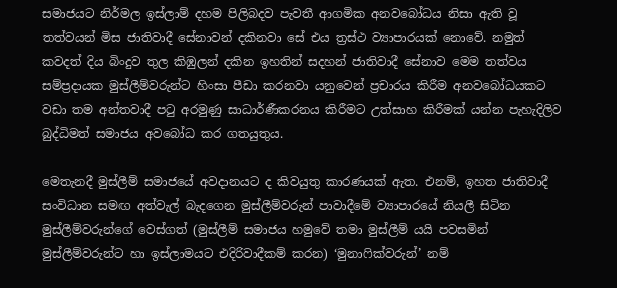සමාජයට නිර්මල ඉස්ලාම් දහම පිලිබදව පැවතී ආගමික අනවබෝධය නිසා ඇති වූ තත්වයන් මිස ජාතිවාදී සේනාවන් දකිනවා සේ එය ත්‍රස්ථ ව්‍යාපාරයක් නොවේ. නමුත් කවදත් දිය බිංදුව තුල කිඹුලන් දකින ඉහතින් සදහන් ජාතිවාදී සේනාව මෙම තත්වය සම්ප්‍රදායක මුස්ලීම්වරුන්ට හිංසා පීඩා කරනවා යනුවෙන් ප්‍රචාරය කිරීම අනවබෝධයකට වඩා තම අන්තවාදී පටු අරමුණු සාධාර්ණීකරනය කිරීමට උත්සාහ කිරීමක් යන්න පැහැදිලිව බුද්ධිමත් සමාජය අවබෝධ කර ගතයුතුය.

මෙතැනදී මුස්ලීම් සමාජයේ අවදානයට ද කිවයුතු කාරණයක් ඇත. එනම්, ඉහත ජාතිවාදී සංවිධාන සමඟ අත්වැල් බැදගෙන මුස්ලීම්වරුන් පාවාදීමේ ව්‍යාපාරයේ නියලී සිටින මුස්ලීම්වරුන්ගේ වෙස්ගත් (මුස්ලීම් සමාජය හමුවේ තමා මුස්ලීම් යයි පවසමින් මුස්ලීම්වරුන්ට හා ඉස්ලාමයට එදිරිවාදීකම් කරන) ‘මුනාෆික්වරුන්’ නම්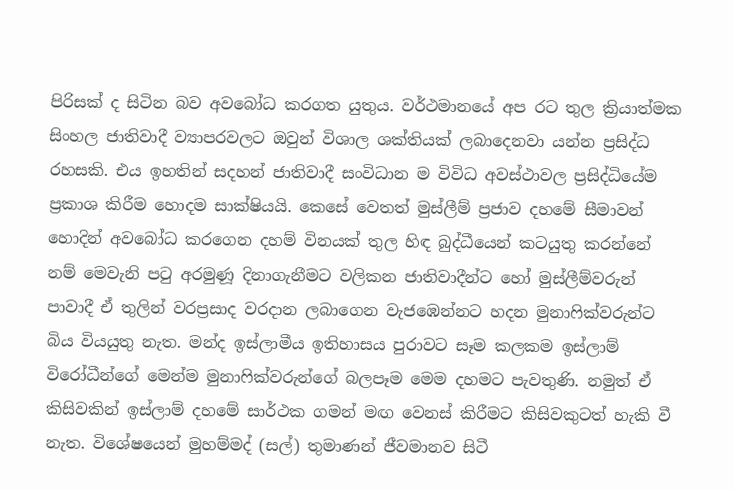පිරිසක් ද සිටින බව අවබෝධ කරගත යුතුය. වර්ථමානයේ අප රට තුල ක්‍රියාත්මක සිංහල ජාතිවාදී ව්‍යාපරවලට ඔවුන් විශාල ශක්තියක් ලබාදෙනවා යන්න ප්‍රසිද්ධ රහසකි. එය ඉහතින් සදහන් ජාතිවාදී සංවිධාන ම විවිධ අවස්ථාවල ප්‍රසිද්ධියේම ප්‍රකාශ කිරීම හොදම සාක්ෂියයි. කෙසේ වෙතත් මුස්ලීම් ප්‍රජාව දහමේ සීමාවන් හොදින් අවබෝධ කරගෙන දහම් විනයක් තුල හිඳ බුද්ධීයෙන් කටයුතු කරන්නේ නම් මෙවැනි පටු අරමුණූ දිනාගැනීමට වලිකන ජාතිවාදීන්ට හෝ මුස්ලීම්වරුන් පාවාදී ඒ තුලින් වරප්‍රසාද වරදාන ලබාගෙන වැජඹෙන්නට හදන මුනාෆික්වරුන්ට බිය වියයුතු නැත. මන්ද ඉස්ලාමීය ඉතිහාසය පුරාවට සෑම කලකම ඉස්ලාම් විරෝධීන්ගේ මෙන්ම මුනාෆික්වරුන්ගේ බලපෑම මෙම දහමට පැවතුණි. නමුත් ඒ කිසිවකින් ඉස්ලාම් දහමේ සාර්ථක ගමන් මඟ වෙනස් කිරීමට කිසිවකුටත් හැකි වී නැත. විශේෂයෙන් මුහම්මද් (සල්) තුමාණන් ජීවමානව සිටී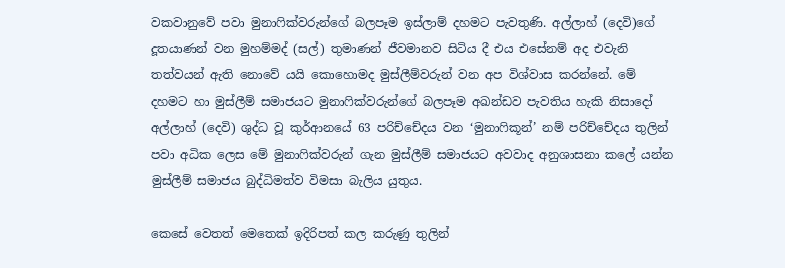වකවානුවේ පවා මුනාෆික්වරුන්ගේ බලපෑම ඉස්ලාම් දහමට පැවතුණි. අල්ලාහ් (දෙවි)ගේ දූතයාණන් වන මුහම්මද් (සල්) තුමාණන් ජීවමානව සිටිය දී එය එසේනම් අද එවැනි තත්වයන් ඇති නොවේ යයි කොහොමද මුස්ලීම්වරුන් වන අප විශ්වාස කරන්නේ. මේ දහමට හා මුස්ලීම් සමාජයට මුනාෆික්වරුන්ගේ බලපෑම අඛන්ඩව පැවතිය හැකි නිසාදෝ අල්ලාහ් (දෙවි) ශුද්ධ වූ කුර්ආනයේ 63 පරිච්චේදය වන ‘මුනාෆිකූන්’ නම් පරිච්චේදය තුලින් පවා අධික ලෙස මේ මුනාෆික්වරුන් ගැන මුස්ලීම් සමාජයට අවවාද අනුශාසනා කලේ යන්න මුස්ලීම් සමාජය බුද්ධිමත්ව විමසා බැලිය යුතුය.

කෙසේ වෙතත් මෙතෙක් ඉදිරිපත් කල කරුණු තුලින්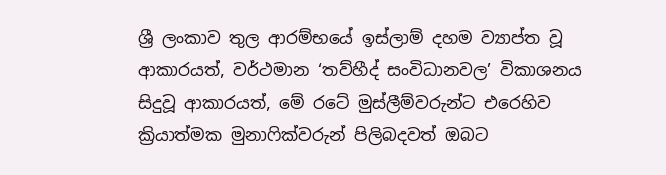ශ්‍රී ලංකාව තුල ආරම්භයේ ඉස්ලාම් දහම ව්‍යාප්ත වූ ආකාරයත්, වර්ථමාන ‘තව්හීද් සංවිධානවල’ විකාශනය සිදුවූ ආකාරයත්, මේ රටේ මුස්ලීම්වරුන්ට එරෙහිව ක්‍රියාත්මක මුනාෆික්වරුන් පිලිබදවත් ඔබට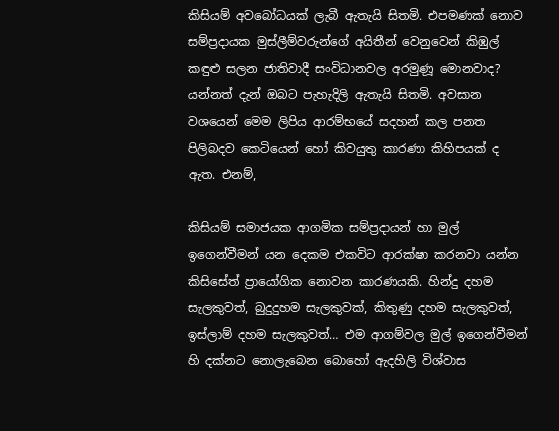කිසියම් අවබෝධයක් ලැබී ඇතැයි සිතමි. එපමණක් නොව සම්ප්‍රදායක මුස්ලීම්වරුන්ගේ අයිතීන් වෙනුවෙන් කිඹුල් කඳුළු සලන ජාතිවාදී සංවිධානවල අරමුණූ මොනවාද? යන්නත් දැන් ඔබට පැහැදිලි ඇතැයි සිතමි. අවසාන වශයෙන් මෙම ලිපිය ආරම්භයේ සදහන් කල පනත පිලිබදව කෙටියෙන් හෝ කිවයුතු කාරණා කිහිපයක් ද ඇත. එනම්,

කිසියම් සමාජයක ආගමික සම්ප්‍රදායන් හා මුල් ඉගෙන්වීමන් යන දෙකම එකවිට ආරක්ෂා කරනවා යන්න කිසිසේත් ප්‍රායෝගික නොවන කාරණයකි. හින්දු දහම සැලකුවත්, බුදුදුහම සැලකුවක්, කිතුණු දහම සැලකුවත්, ඉස්ලාම් දහම සැලකුවත්… එම ආගම්වල මුල් ඉගෙන්වීමන් හි දක්නට නොලැබෙන බොහෝ ඇදහිලි විශ්වාස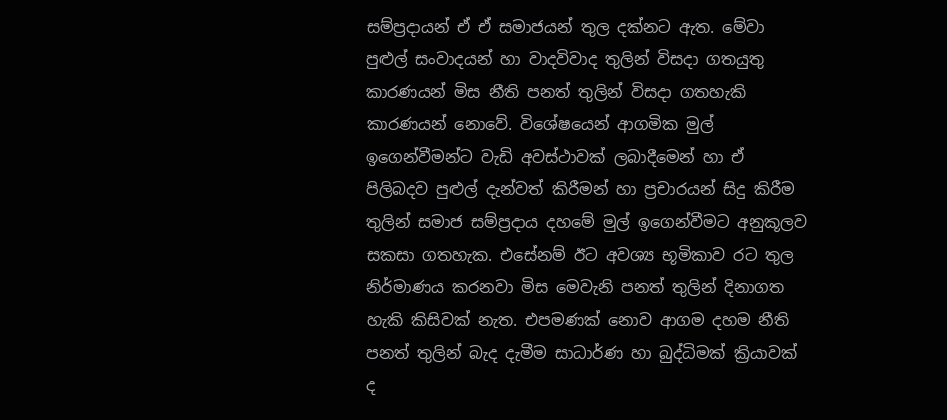සම්ප්‍රදායන් ඒ ඒ සමාජයන් තුල දක්නට ඇත. මේවා පුළුල් සංවාදයන් හා වාදවිවාද තුලින් විසදා ගතයුතු කාරණයන් මිස නීති පනත් තුලින් විසදා ගතහැකි කාරණයන් නොවේ. විශේෂයෙන් ආගමික මුල් ඉගෙන්වීමන්ට වැඩි අවස්ථාවක් ලබාදීමෙන් හා ඒ පිලිබදව පුළුල් දැන්වත් කිරීමන් හා ප්‍රචාරයන් සිදු කිරීම තුලින් සමාජ සම්ප්‍රදාය දහමේ මුල් ඉගෙන්වීමට අනුකූලව සකසා ගතහැක. එසේනම් ඊට අවශ්‍ය භූමිකාව රට තුල නිර්මාණය කරනවා මිස මෙවැනි පනත් තුලින් දිනාගත හැකි කිසිවක් නැත. එපමණක් නොව ආගම දහම නීති පනත් තුලින් බැද දැමීම සාධාර්ණ හා බුද්ධිමක් ක්‍රියාවක් ද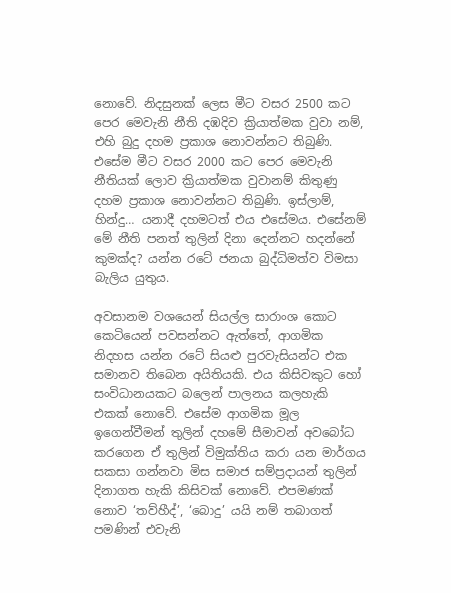නොවේ. නිදසුනක් ලෙස මීට වසර 2500 කට පෙර මෙවැනි නීති දඹදිව ක්‍රියාත්මක වුවා නම්, එහි බුදු දහම ප්‍රකාශ නොවන්නට තිබුණි. එසේම මීට වසර 2000 කට පෙර මෙවැනි නීතියක් ලොව ක්‍රියාත්මක වුවානම් කිතුණු දහම ප්‍රකාශ නොවන්නට තිබුණි. ඉස්ලාම්, හින්දු… යනාදී දහමටත් එය එසේමය. එසේනම් මේ නීති පනත් තුලින් දිනා දෙන්නට හදන්නේ කුමක්ද? යන්න රටේ ජනයා බුද්ධිමත්ව විමසා බැලිය යුතුය.

අවසානම වශයෙන් සියල්ල සාරාංශ කොට කෙටියෙන් පවසන්නට ඇත්තේ, ආගමික නිදහස යන්න රටේ සියළු පුරවැසියන්ට එක සමානව තිබෙන අයිතියකි. එය කිසිවකුට හෝ සංවිධානයකට බලෙන් පාලනය කලහැකි එකක් නොවේ. එසේම ආගමික මූල ඉගෙන්වීමන් තුලින් දහමේ සීමාවන් අව‍බෝධ කරගෙන ඒ තුලින් විමුක්තිය කරා යන මාර්ගය සකසා ගන්නවා මිස සමාජ සම්ප්‍රදායන් තුලින් දිනාගත හැකි කිසිවක් නොවේ. එපමණක් නොව ‘තව්හීද්’, ‘බොදු’ යයි නම් තබාගත් පමණින් එවැනි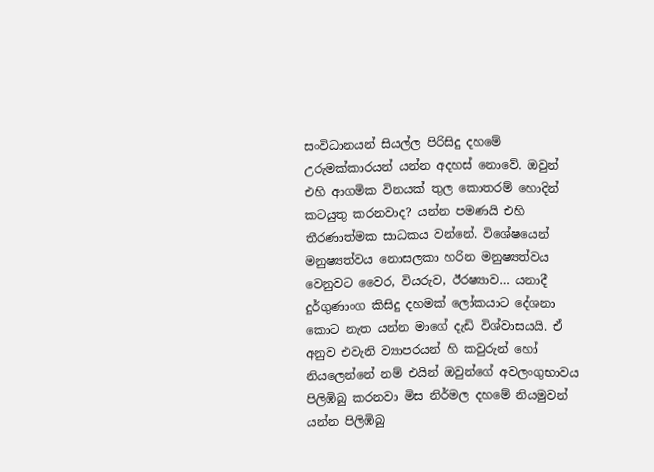සංවිධානයන් සියල්ල පිරිසිදු දහමේ උරුමක්කාරයන් යන්න අදහස් නොවේ. ඔවුන් එහි ආගමික විනයක් තුල කොතරම් හොදින් කටයුතු කරනවාද? යන්න පමණයි එහි තීරණාත්මක සාධකය වන්නේ. විශේෂයෙන් මනුෂ්‍යත්වය නොසලකා හරින මනුෂ්‍යත්වය වෙනුවට වෛර, වියරුව, ඊරෂ්‍යාව… යනාදී දුර්ගුණාංග කිසිදු දහමක් ලෝකයාට දේශනා කොට නැත යන්න මාගේ දැඩි විශ්වාසයයි. ඒ අනුව එවැනි ව්‍යාපරයන් හි කවුරුන් හෝ නියලෙන්නේ නම් එයින් ඔවුන්ගේ අවලංගුභාවය පිලිඹිබු කරනවා මිස නිර්මල දහමේ නියමුවන් යන්න පිලිඹිබු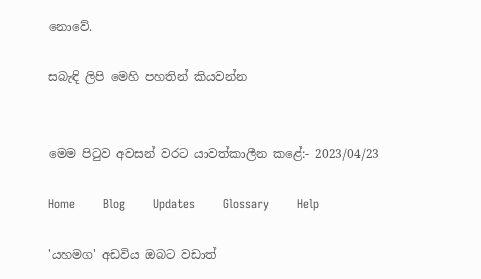නොවේ.

සබැඳි ලිපි මෙහි පහතින් කියවන්න


මෙම පිටුව අවසන් වරට යාවත්කාලීන කළේ:- 2023/04/23

Home       Blog       Updates       Glossary       Help

'යහමග' අඩවිය ඔබට වඩාත්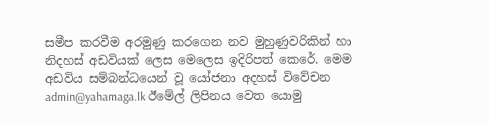සමීප කරවීම අරමුණු කරගෙන නව මුහුණුවරිකින් හා නිදහස් අඩවියක් ලෙස මෙලෙස ඉදිරිපත් කෙරේ. මෙම අඩවිය සම්බන්ධයෙන් වූ යෝජනා අදහස් විවේචන admin@yahamaga.lk ඊමේල් ලිපිනය වෙත යොමු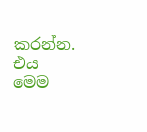කරන්න. එය මෙම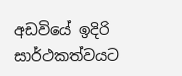අඩවියේ ඉදිරි සාර්ථකත්වයට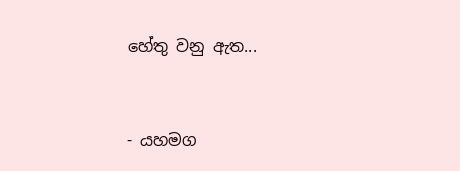හේතු වනු ඇත...


- යහමග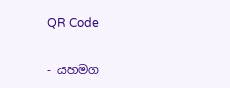QR Code

- යහමග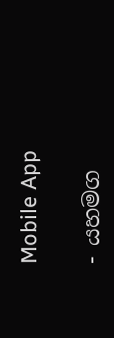Mobile App

- යහමග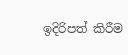ඉදිරිපත් කිරීම